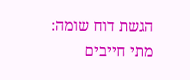הגשת דוח שומה: מתי חייבים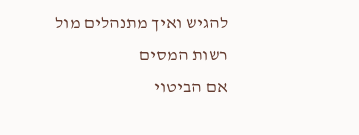להגיש ואיך מתנהלים מול רשות המסים
אם הביטוי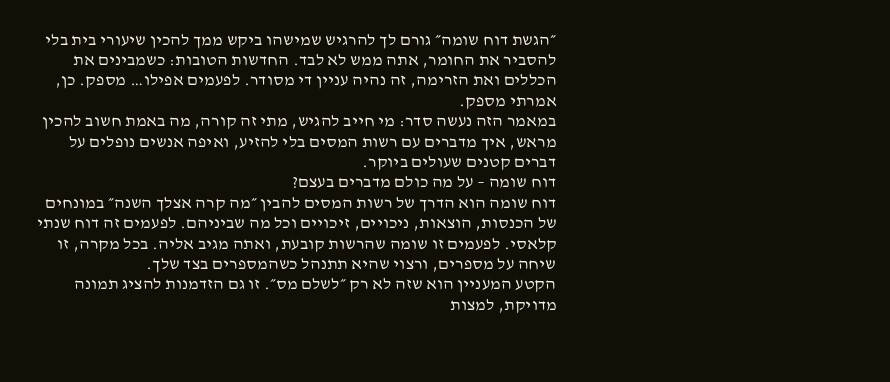״הגשת דוח שומה״ גורם לך להרגיש שמישהו ביקש ממך להכין שיעורי בית בלי להסביר את החומר, אתה ממש לא לבד. החדשות הטובות: כשמבינים את הכללים ואת הזרימה, זה נהיה עניין די מסודר. לפעמים אפילו… מספק. כן, אמרתי מספק.
במאמר הזה נעשה סדר: מי חייב להגיש, מתי זה קורה, מה באמת חשוב להכין מראש, איך מדברים עם רשות המסים בלי להזיע, ואיפה אנשים נופלים על דברים קטנים שעולים ביוקר.
דוח שומה – על מה כולם מדברים בעצם?
דוח שומה הוא הדרך של רשות המסים להבין ״מה קרה אצלך השנה״ במונחים של הכנסות, הוצאות, ניכויים, זיכויים וכל מה שביניהם. לפעמים זה דוח שנתי קלאסי. לפעמים זו שומה שהרשות קובעת, ואתה מגיב אליה. בכל מקרה, זו שיחה על מספרים, ורצוי שהיא תתנהל כשהמספרים בצד שלך.
הקטע המעניין הוא שזה לא רק ״לשלם מס״. זו גם הזדמנות להציג תמונה מדויקת, למצות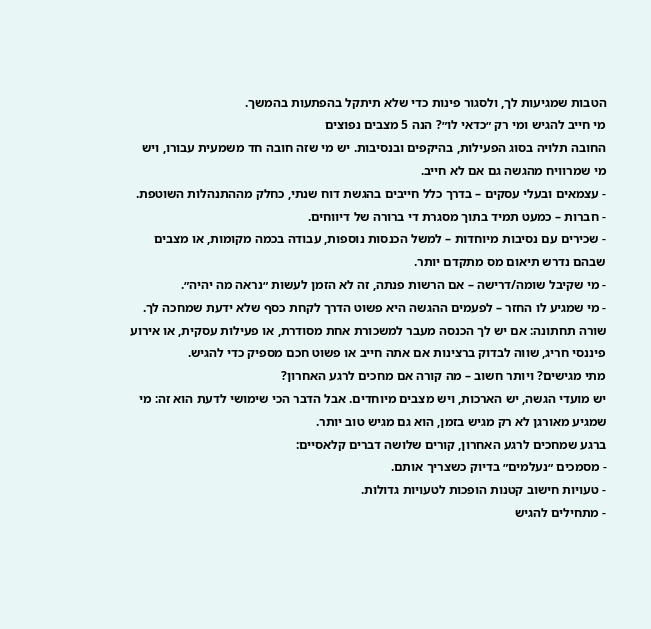הטבות שמגיעות לך, ולסגור פינות כדי שלא תיתקל בהפתעות בהמשך.
מי חייב להגיש ומי רק ״כדאי לו״? הנה 5 מצבים נפוצים
החובה תלויה בסוג הפעילות, בהיקפים ובנסיבות. יש מי שזה חובה חד משמעית עבורו, ויש מי שמרוויח מהגשה גם אם לא חייב.
- עצמאים ובעלי עסקים – בדרך כלל חייבים בהגשת דוח שנתי, כחלק מההתנהלות השוטפת.
- חברות – כמעט תמיד בתוך מסגרת די ברורה של דיווחים.
- שכירים עם נסיבות מיוחדות – למשל הכנסות נוספות, עבודה בכמה מקומות, או מצבים שבהם נדרש תיאום מס מתקדם יותר.
- מי שקיבל שומה/דרישה – אם הרשות פנתה, זה לא הזמן לעשות ״נראה מה יהיה״.
- מי שמגיע לו החזר – לפעמים ההגשה היא פשוט הדרך לקחת כסף שלא ידעת שמחכה לך.
שורה תחתונה: אם יש לך הכנסה מעבר למשכורת אחת מסודרת, או פעילות עסקית, או אירוע פיננסי חריג, שווה לבדוק ברצינות אם אתה חייב או פשוט חכם מספיק כדי להגיש.
מתי מגישים? ויותר חשוב – מה קורה אם מחכים לרגע האחרון?
יש מועדי הגשה, יש הארכות, ויש מצבים מיוחדים. אבל הדבר הכי שימושי לדעת הוא זה: מי שמגיע מאורגן לא רק מגיש בזמן, הוא גם מגיש טוב יותר.
ברגע שמחכים לרגע האחרון, קורים שלושה דברים קלאסיים:
- מסמכים ״נעלמים״ בדיוק כשצריך אותם.
- טעויות חישוב קטנות הופכות לטעויות גדולות.
- מתחילים להגיש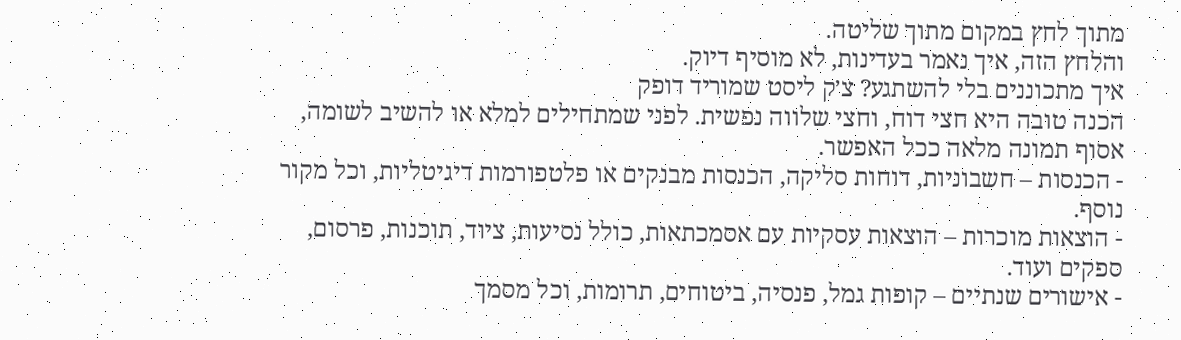מתוך לחץ במקום מתוך שליטה.
והלחץ הזה, איך נאמר בעדינות, לא מוסיף דיוק.
איך מתכוננים בלי להשתגע? צ׳ק ליסט שמוריד דופק
הכנה טובה היא חצי דוח, וחצי שלווה נפשית. לפני שמתחילים למלא או להשיב לשומה, אסוף תמונה מלאה ככל האפשר.
- הכנסות – חשבוניות, דוחות סליקה, הכנסות מבנקים או פלטפורמות דיגיטליות, וכל מקור נוסף.
- הוצאות מוכרות – הוצאות עסקיות עם אסמכתאות, כולל נסיעות, ציוד, תוכנות, פרסום, ספקים ועוד.
- אישורים שנתיים – קופות גמל, פנסיה, ביטוחים, תרומות, וכל מסמך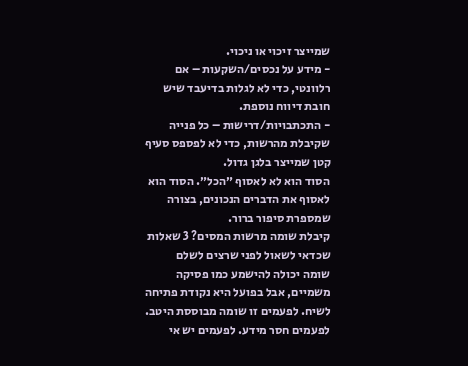שמייצר זיכוי או ניכוי.
- מידע על נכסים/השקעות – אם רלוונטי, כדי לא לגלות בדיעבד שיש חובת דיווח נוספת.
- התכתבויות/דרישות – כל פנייה שקיבלת מהרשות, כדי לא לפספס סעיף קטן שמייצר בלגן גדול.
הסוד הוא לא לאסוף ״הכל״. הסוד הוא לאסוף את הדברים הנכונים, בצורה שמספרת סיפור ברור.
קיבלת שומה מרשות המסים? 3 שאלות שכדאי לשאול לפני שרצים לשלם
שומה יכולה להישמע כמו פסיקה משמיים, אבל בפועל היא נקודת פתיחה לשיח. לפעמים זו שומה מבוססת היטב. לפעמים חסר מידע. לפעמים יש אי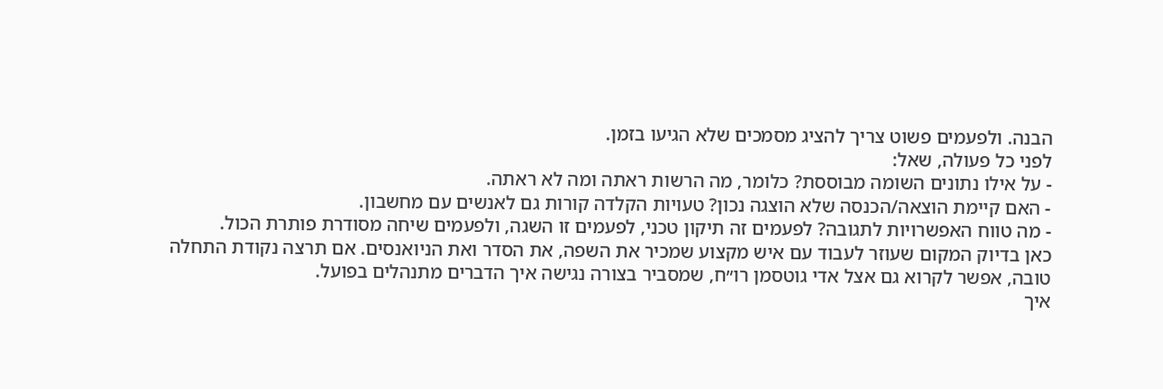הבנה. ולפעמים פשוט צריך להציג מסמכים שלא הגיעו בזמן.
לפני כל פעולה, שאל:
- על אילו נתונים השומה מבוססת? כלומר, מה הרשות ראתה ומה לא ראתה.
- האם קיימת הוצאה/הכנסה שלא הוצגה נכון? טעויות הקלדה קורות גם לאנשים עם מחשבון.
- מה טווח האפשרויות לתגובה? לפעמים זה תיקון טכני, לפעמים זו השגה, ולפעמים שיחה מסודרת פותרת הכול.
כאן בדיוק המקום שעוזר לעבוד עם איש מקצוע שמכיר את השפה, את הסדר ואת הניואנסים. אם תרצה נקודת התחלה טובה, אפשר לקרוא גם אצל אדי גוטסמן רו״ח, שמסביר בצורה נגישה איך הדברים מתנהלים בפועל.
איך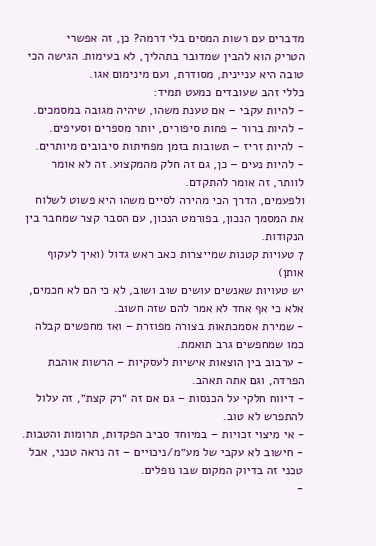מדברים עם רשות המסים בלי דרמה? כן, זה אפשרי
הטריק הוא להבין שמדובר בתהליך, לא בעימות. הגישה הכי טובה היא עניינית, מסודרת, ועם מינימום אגו.
כללי זהב שעובדים כמעט תמיד:
- להיות עקבי – אם טענת משהו, שיהיה מגובה במסמכים.
- להיות ברור – פחות סיפורים, יותר מספרים וסעיפים.
- להיות זריז – תשובות בזמן מפחיתות סיבובים מיותרים.
- להיות נעים – כן, גם זה חלק מהמקצוע. זה לא אומר לוותר, זה אומר להתקדם.
ולפעמים, הדרך הכי מהירה לסיים משהו היא פשוט לשלוח את המסמך הנכון, בפורמט הנכון, עם הסבר קצר שמחבר בין הנקודות.
7 טעויות קטנות שמייצרות כאב ראש גדול (ואיך לעקוף אותן)
יש טעויות שאנשים עושים שוב ושוב, לא כי הם לא חכמים, אלא כי אף אחד לא אמר להם שזה חשוב.
- שמירת אסמכתאות בצורה מפוזרת – ואז מחפשים קבלה כמו שמחפשים גרב תואמת.
- ערבוב בין הוצאות אישיות לעסקיות – הרשות אוהבת הפרדה, וגם אתה תאהב.
- דיווח חלקי על הכנסות – גם אם זה ״רק קצת״, זה עלול להתפרש לא טוב.
- אי מיצוי זכויות – במיוחד סביב הפקדות, תרומות והטבות.
- חישוב לא עקבי של מע״מ/ניכויים – זה נראה טכני, אבל טכני זה בדיוק המקום שבו נופלים.
-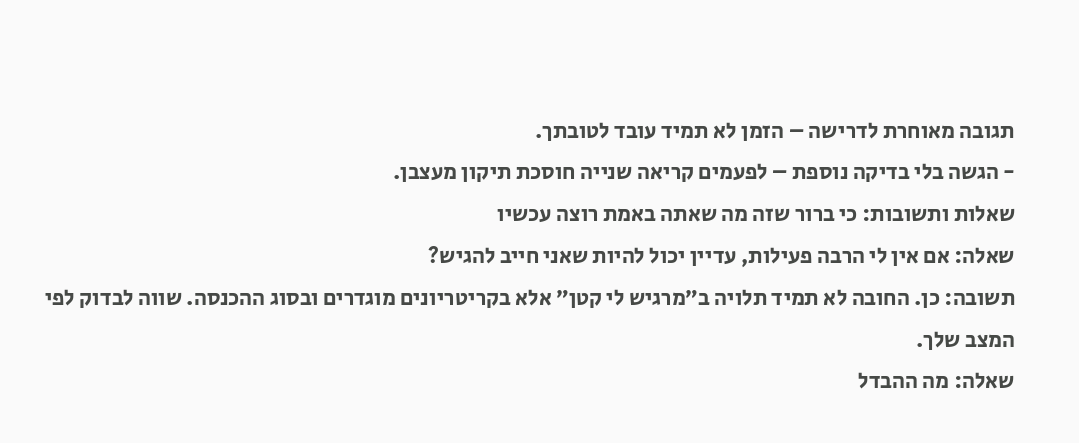תגובה מאוחרת לדרישה – הזמן לא תמיד עובד לטובתך.
- הגשה בלי בדיקה נוספת – לפעמים קריאה שנייה חוסכת תיקון מעצבן.
שאלות ותשובות: כי ברור שזה מה שאתה באמת רוצה עכשיו
שאלה: אם אין לי הרבה פעילות, עדיין יכול להיות שאני חייב להגיש?
תשובה: כן. החובה לא תמיד תלויה ב״מרגיש לי קטן״ אלא בקריטריונים מוגדרים ובסוג ההכנסה. שווה לבדוק לפי המצב שלך.
שאלה: מה ההבדל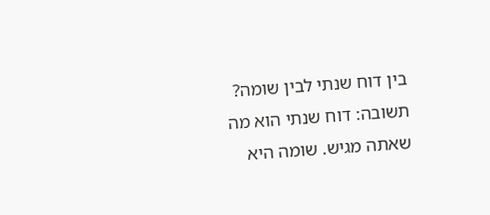בין דוח שנתי לבין שומה?
תשובה: דוח שנתי הוא מה שאתה מגיש. שומה היא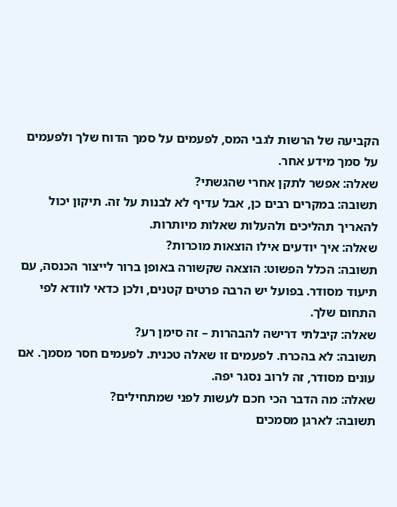הקביעה של הרשות לגבי המס, לפעמים על סמך הדוח שלך ולפעמים על סמך מידע אחר.
שאלה: אפשר לתקן אחרי שהגשתי?
תשובה: במקרים רבים כן, אבל עדיף לא לבנות על זה. תיקון יכול להאריך תהליכים ולהעלות שאלות מיותרות.
שאלה: איך יודעים אילו הוצאות מוכרות?
תשובה: הכלל הפשוט: הוצאה שקשורה באופן ברור לייצור הכנסה, עם תיעוד מסודר. בפועל יש הרבה פרטים קטנים, ולכן כדאי לוודא לפי התחום שלך.
שאלה: קיבלתי דרישה להבהרות – זה סימן רע?
תשובה: לא בהכרח. לפעמים זו שאלה טכנית. לפעמים חסר מסמך. אם עונים מסודר, זה לרוב נסגר יפה.
שאלה: מה הדבר הכי חכם לעשות לפני שמתחילים?
תשובה: לארגן מסמכים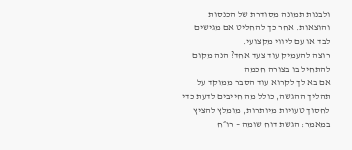ולבנות תמונה מסודרת של הכנסות והוצאות. אחר כך להחליט אם מגישים לבד או עם ליווי מקצועי.
רוצה להעמיק עוד צעד אחד? הנה מקום להתחיל בו בצורה חכמה
אם בא לך לקרוא עוד הסבר ממוקד על תהליך ההגשה, כולל מה חייבים לדעת כדי לחסוך טעויות מיותרות, מומלץ להציץ במאמר: הגשת דוח שומה – רו״ח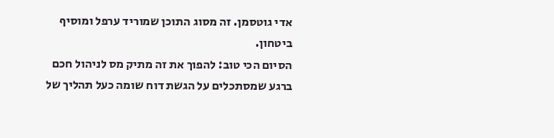אדי גוטסמן. זה מסוג התוכן שמוריד ערפל ומוסיף ביטחון.
הסיום הכי טוב: להפוך את זה מתיק מס לניהול חכם
ברגע שמסתכלים על הגשת דוח שומה כעל תהליך של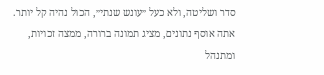סדר ושליטה, ולא כעל ״עונש שנתי״, הכול נהיה קל יותר. אתה אוסף נתונים, מציג תמונה ברורה, ממצה זכויות, ומתנהל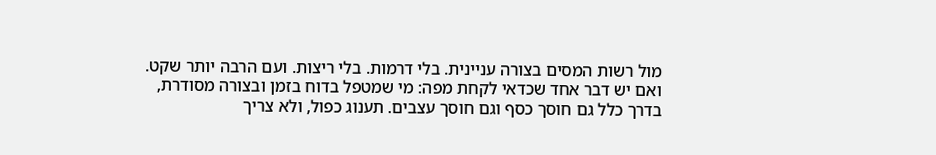מול רשות המסים בצורה עניינית. בלי דרמות. בלי ריצות. ועם הרבה יותר שקט.
ואם יש דבר אחד שכדאי לקחת מפה: מי שמטפל בדוח בזמן ובצורה מסודרת, בדרך כלל גם חוסך כסף וגם חוסך עצבים. תענוג כפול, ולא צריך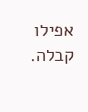אפילו קבלה.